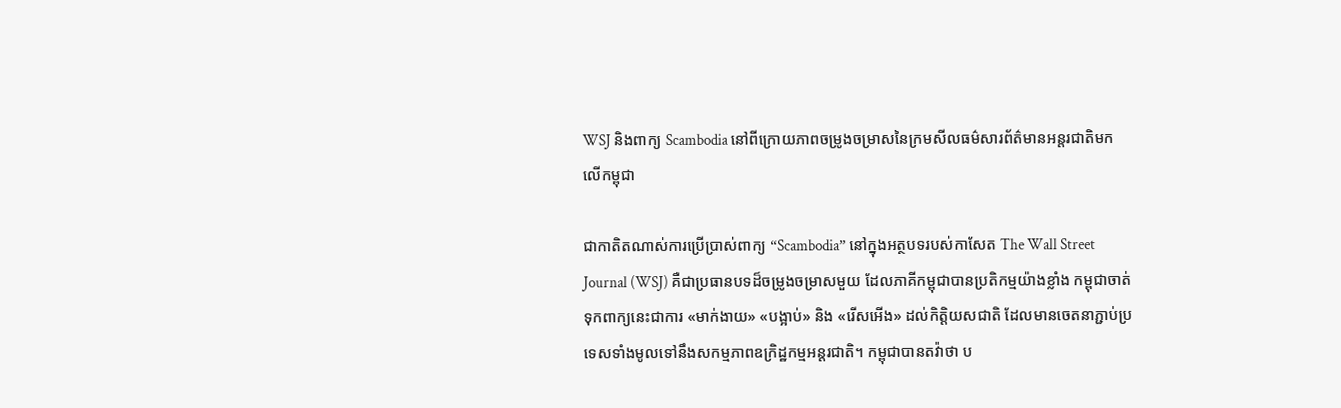WSJ និងពាក្យ Scambodia នៅពីក្រោយភាពចម្រូងចម្រាសនៃក្រមសីលធម៌សារព័ត៌មានអន្តរជាតិមកលើកម្ពុជា

ជាកាតិតណាស់ការប្រើប្រាស់ពាក្យ “Scambodia” នៅក្នុងអត្ថបទរបស់កាសែត The Wall Street Journal (WSJ) គឺជាប្រធានបទដ៏ចម្រូងចម្រាសមួយ ដែលភាគីកម្ពុជាបានប្រតិកម្មយ៉ាងខ្លាំង កម្ពុជាចាត់ទុកពាក្យនេះជាការ «មាក់ងាយ» «បង្អាប់» និង «រើសអើង» ដល់កិត្តិយសជាតិ ដែលមានចេតនាភ្ជាប់ប្រទេសទាំងមូលទៅនឹងសកម្មភាពឧក្រិដ្ឋកម្មអន្តរជាតិ។ កម្ពុជាបានតវ៉ាថា ប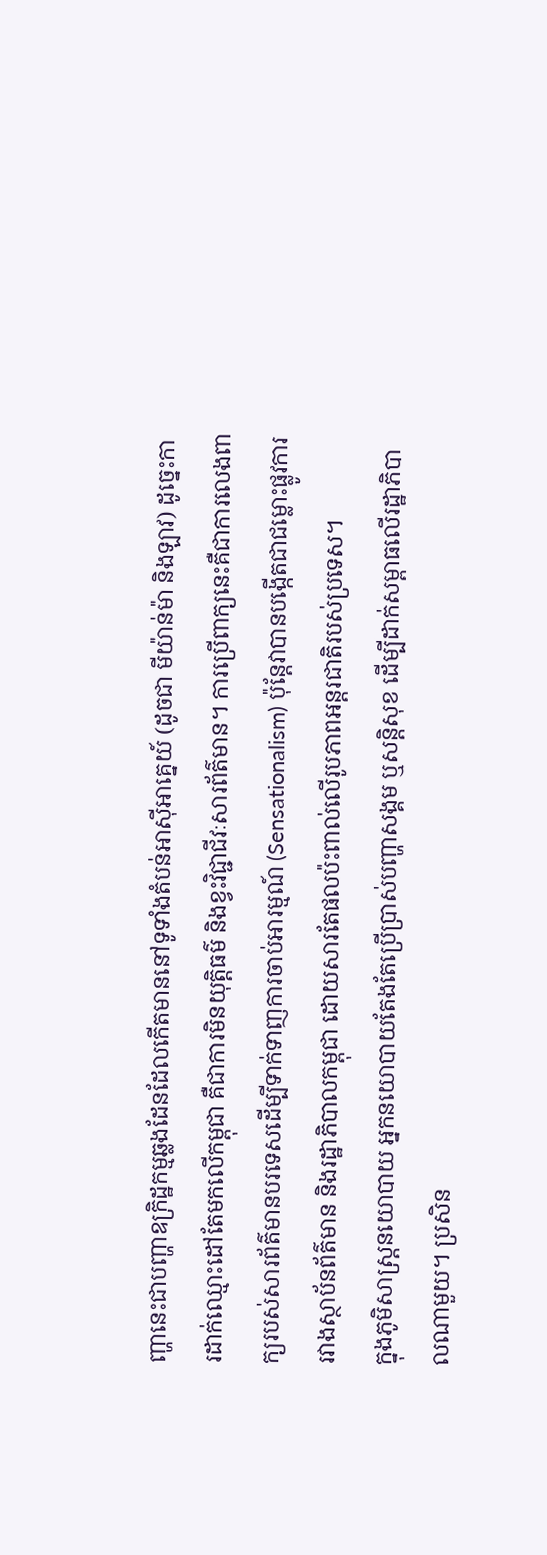ញ្ហានេះជាបញ្ហាឧក្រិដ្ឋកម្មឆ្លងដែនដែលកើតមាននៅទូទាំងតំបន់អាស៊ីអាគ្នេយ៍ (ដូចជា មីយ៉ាន់ម៉ា និងឡាវ) ដូច្នេះការដាក់ឈ្មោះដៅតែមកលើកម្ពុជា គឺជាការមិនយុត្តិធម៌ និងខ្វះវិជ្ជាជីវៈសារព័ត៌មាន។ ការប្រើពាក្យនេះគឺជាការលេងពាក្យរបស់សារព័ត៌មានបរទេសដើម្បីទាក់ទាញការចាប់អារម្មណ៍ (Sensationalism) ប៉ុន្តែវាបានបង្កើតជាជម្លោះផ្លូវការរវាងស្ថាប័នព័ត៌មាន និងរដ្ឋាភិបាលកម្ពុជា ដោយសារតែផលប៉ះពាល់លើរូបភាពអន្តរជាតិរបស់ប្រទេស។
ក្នុងភូមិសាស្ត្រនយោបាយ អ្នកនយោបាយតែងតែប្រើប្រាស់បញ្ហាសង្គម ឬសន្តិសុខ ដើម្បីដាក់សម្ពាធលើរដ្ឋាភិបាលណាមួយ។ ប្រសិន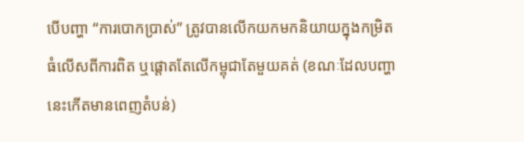បើបញ្ហា “ការបោកប្រាស់” ត្រូវបានលើកយកមកនិយាយក្នុងកម្រិតធំលើសពីការពិត ឬផ្តោតតែលើកម្ពុជាតែមួយគត់ (ខណៈដែលបញ្ហានេះកើតមានពេញតំបន់)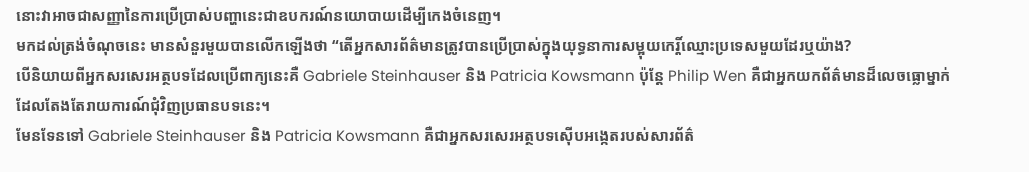នោះវាអាចជាសញ្ញានៃការប្រើប្រាស់បញ្ហានេះជាឧបករណ៍នយោបាយដើម្បីកេងចំនេញ។
មកដល់ត្រង់ចំណុចនេះ មានសំនួរមួយបានលើកឡើងថា “តើអ្នកសារព័ត៌មានត្រូវបានប្រើប្រាស់ក្នុងយុទ្ធនាការសម្អុយកេរ្តិ៍ឈ្មោះប្រទេសមួយដែរឬយ៉ាង?
បើនិយាយពីអ្នកសរសេរអត្ថបទដែលប្រើពាក្យនេះគឺ Gabriele Steinhauser និង Patricia Kowsmann ប៉ុន្តែ Philip Wen គឺជាអ្នកយកព័ត៌មានដ៏លេចធ្លោម្នាក់ដែលតែងតែរាយការណ៍ជុំវិញប្រធានបទនេះ។
មែនទែនទៅ Gabriele Steinhauser និង Patricia Kowsmann គឺជាអ្នកសរសេរអត្ថបទស៊ើបអង្កេតរបស់សារព័ត៌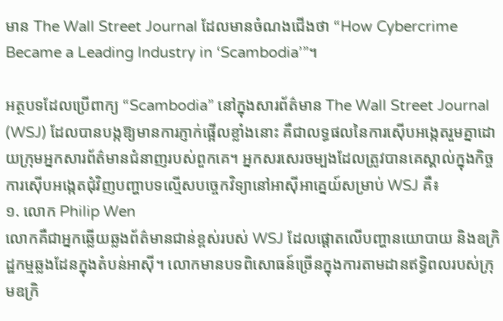មាន The Wall Street Journal ដែលមានចំណងជើងថា “How Cybercrime Became a Leading Industry in ‘Scambodia’”។

អត្ថបទដែលប្រើពាក្យ “Scambodia” នៅក្នុងសារព័ត៌មាន The Wall Street Journal (WSJ) ដែលបានបង្កឱ្យមានការភ្ញាក់ផ្អើលខ្លាំងនោះ គឺជាលទ្ធផលនៃការស៊ើបអង្កេតរួមគ្នាដោយក្រុមអ្នកសារព័ត៌មានជំនាញរបស់ពួកគេ។ អ្នកសរសេរចម្បងដែលត្រូវបានគេស្គាល់ក្នុងកិច្ចការស៊ើបអង្កេតជុំវិញបញ្ហាបទល្មើសបច្ចេកវិទ្យានៅអាស៊ីអាគ្នេយ៍សម្រាប់ WSJ គឺ៖
១. លោក Philip Wen
លោកគឺជាអ្នកឆ្លើយឆ្លងព័ត៌មានជាន់ខ្ពស់របស់ WSJ ដែលផ្តោតលើបញ្ហានយោបាយ និងឧក្រិដ្ឋកម្មឆ្លងដែនក្នុងតំបន់អាស៊ី។ លោកមានបទពិសោធន៍ច្រើនក្នុងការតាមដានឥទ្ធិពលរបស់ក្រុមឧក្រិ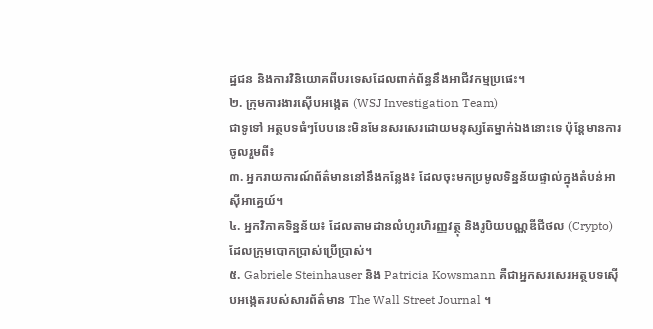ដ្ឋជន និងការវិនិយោគពីបរទេសដែលពាក់ព័ន្ធនឹងអាជីវកម្មប្រផេះ។
២. ក្រុមការងារស៊ើបអង្កេត (WSJ Investigation Team)
ជាទូទៅ អត្ថបទធំៗបែបនេះមិនមែនសរសេរដោយមនុស្សតែម្នាក់ឯងនោះទេ ប៉ុន្តែមានការចូលរួមពី៖
៣. អ្នករាយការណ៍ព័ត៌មាននៅនឹងកន្លែង៖ ដែលចុះមកប្រមូលទិន្នន័យផ្ទាល់ក្នុងតំបន់អាស៊ីអាគ្នេយ៍។
៤. អ្នកវិភាគទិន្នន័យ៖ ដែលតាមដានលំហូរហិរញ្ញវត្ថុ និងរូបិយបណ្ណឌីជីថល (Crypto) ដែលក្រុមបោកប្រាស់ប្រើប្រាស់។
៥. Gabriele Steinhauser និង Patricia Kowsmann គឺជាអ្នកសរសេរអត្ថបទស៊ើបអង្កេតរបស់សារព័ត៌មាន The Wall Street Journal ។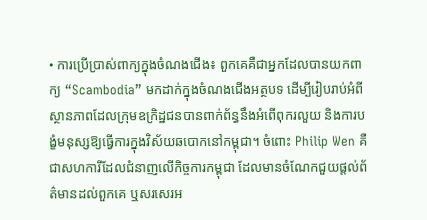• ការប្រើប្រាស់ពាក្យក្នុងចំណងជើង៖ ពួកគេគឺជាអ្នកដែលបានយកពាក្យ “Scambodia” មកដាក់ក្នុងចំណងជើងអត្ថបទ ដើម្បីរៀបរាប់អំពីស្ថានភាពដែលក្រុមឧក្រិដ្ឋជនបានពាក់ព័ន្ធនឹងអំពើពុករលួយ និងការបង្ខំមនុស្សឱ្យធ្វើការក្នុងវិស័យឆបោកនៅកម្ពុជា។ ចំពោះ Philip Wen គឺជាសហការីដែលជំនាញលើកិច្ចការកម្ពុជា ដែលមានចំណែកជួយផ្ដល់ព័ត៌មានដល់ពួកគេ ឬសរសេរអ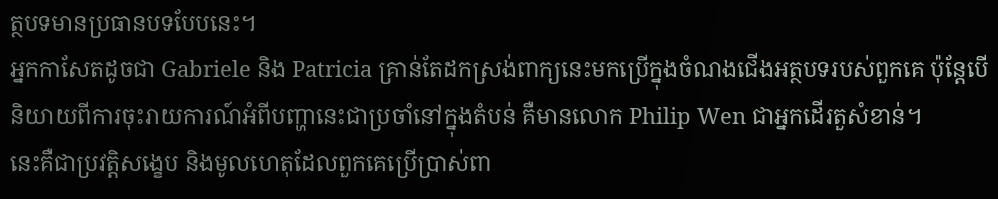ត្ថបទមានប្រធានបទបែបនេះ។
អ្នកកាសែតដូចជា Gabriele និង Patricia គ្រាន់តែដកស្រង់ពាក្យនេះមកប្រើក្នុងចំណងជើងអត្ថបទរបស់ពួកគេ ប៉ុន្តែបើនិយាយពីការចុះរាយការណ៍អំពីបញ្ហានេះជាប្រចាំនៅក្នុងតំបន់ គឺមានលោក Philip Wen ជាអ្នកដើរតួសំខាន់។
នេះគឺជាប្រវត្តិសង្ខេប និងមូលហេតុដែលពួកគេប្រើប្រាស់ពា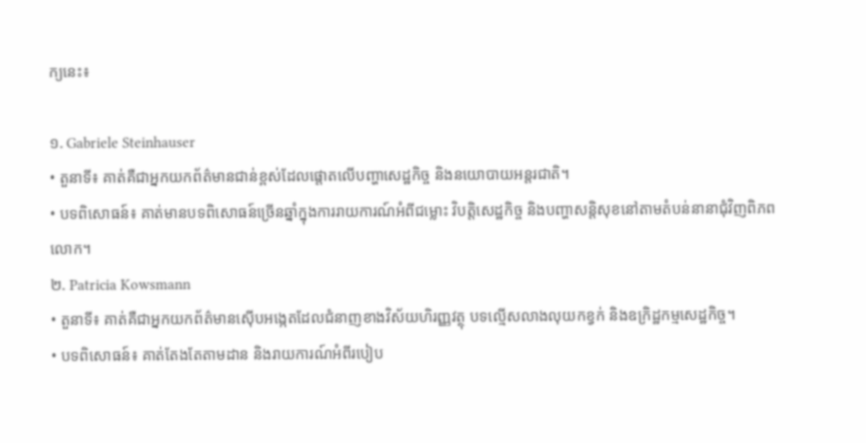ក្យនេះ៖

១. Gabriele Steinhauser
• តួនាទី៖ គាត់គឺជាអ្នកយកព័ត៌មានជាន់ខ្ពស់ដែលផ្តោតលើបញ្ហាសេដ្ឋកិច្ច និងនយោបាយអន្តរជាតិ។
• បទពិសោធន៍៖ គាត់មានបទពិសោធន៍ច្រើនឆ្នាំក្នុងការរាយការណ៍អំពីជម្លោះ វិបត្តិសេដ្ឋកិច្ច និងបញ្ហាសន្តិសុខនៅតាមតំបន់នានាជុំវិញពិភពលោក។
២. Patricia Kowsmann
• តួនាទី៖ គាត់គឺជាអ្នកយកព័ត៌មានស៊ើបអង្កេតដែលជំនាញខាងវិស័យហិរញ្ញវត្ថុ បទល្មើសលាងលុយកខ្វក់ និងឧក្រិដ្ឋកម្មសេដ្ឋកិច្ច។
• បទពិសោធន៍៖ គាត់តែងតែតាមដាន និងរាយការណ៍អំពីរបៀប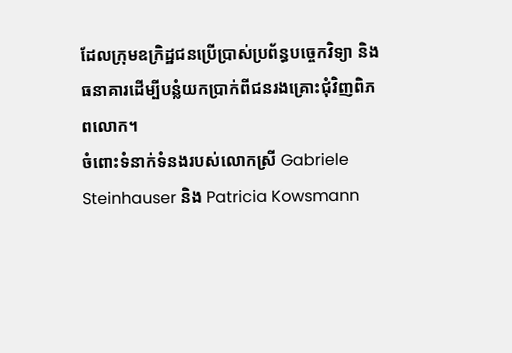ដែលក្រុមឧក្រិដ្ឋជនប្រើប្រាស់ប្រព័ន្ធបច្ចេកវិទ្យា និងធនាគារដើម្បីបន្លំយកប្រាក់ពីជនរងគ្រោះជុំវិញពិភពលោក។
ចំពោះទំនាក់ទំនងរបស់លោកស្រី Gabriele Steinhauser និង Patricia Kowsmann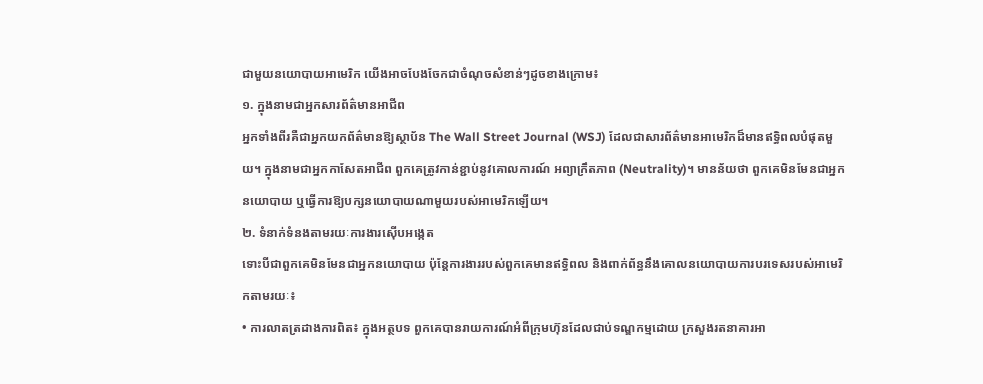ជាមួយនយោបាយអាមេរិក យើងអាចបែងចែកជាចំណុចសំខាន់ៗដូចខាងក្រោម៖
១. ក្នុងនាមជាអ្នកសារព័ត៌មានអាជីព
អ្នកទាំងពីរគឺជាអ្នកយកព័ត៌មានឱ្យស្ថាប័ន The Wall Street Journal (WSJ) ដែលជាសារព័ត៌មានអាមេរិកដ៏មានឥទ្ធិពលបំផុតមួយ។ ក្នុងនាមជាអ្នកកាសែតអាជីព ពួកគេត្រូវកាន់ខ្ជាប់នូវគោលការណ៍ អព្យាក្រឹតភាព (Neutrality)។ មានន័យថា ពួកគេមិនមែនជាអ្នកនយោបាយ ឬធ្វើការឱ្យបក្សនយោបាយណាមួយរបស់អាមេរិកឡើយ។
២. ទំនាក់ទំនងតាមរយៈការងារស៊ើបអង្កេត
ទោះបីជាពួកគេមិនមែនជាអ្នកនយោបាយ ប៉ុន្តែការងាររបស់ពួកគេមានឥទ្ធិពល និងពាក់ព័ន្ធនឹងគោលនយោបាយការបរទេសរបស់អាមេរិកតាមរយៈ៖
• ការលាតត្រដាងការពិត៖ ក្នុងអត្ថបទ ពួកគេបានរាយការណ៍អំពីក្រុមហ៊ុនដែលជាប់ទណ្ឌកម្មដោយ ក្រសួងរតនាគារអា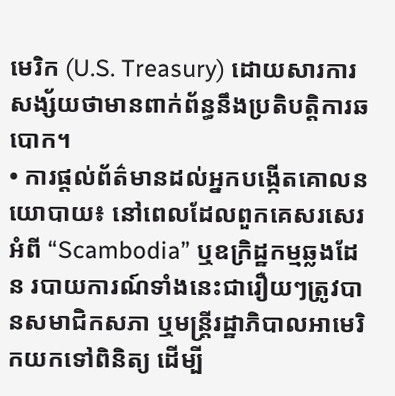មេរិក (U.S. Treasury) ដោយសារការសង្ស័យថាមានពាក់ព័ន្ធនឹងប្រតិបត្តិការឆបោក។
• ការផ្ដល់ព័ត៌មានដល់អ្នកបង្កើតគោលនយោបាយ៖ នៅពេលដែលពួកគេសរសេរអំពី “Scambodia” ឬឧក្រិដ្ឋកម្មឆ្លងដែន របាយការណ៍ទាំងនេះជារឿយៗត្រូវបានសមាជិកសភា ឬមន្ត្រីរដ្ឋាភិបាលអាមេរិកយកទៅពិនិត្យ ដើម្បី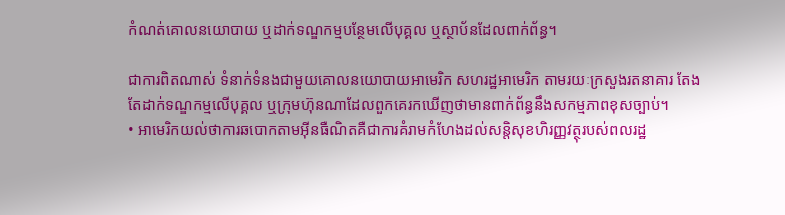កំណត់គោលនយោបាយ ឬដាក់ទណ្ឌកម្មបន្ថែមលើបុគ្គល ឬស្ថាប័នដែលពាក់ព័ន្ធ។

ជាការពិតណាស់ ទំនាក់ទំនងជាមួយគោលនយោបាយអាមេរិក សហរដ្ឋអាមេរិក តាមរយៈក្រសួងរតនាគារ តែងតែដាក់ទណ្ឌកម្មលើបុគ្គល ឬក្រុមហ៊ុនណាដែលពួកគេរកឃើញថាមានពាក់ព័ន្ធនឹងសកម្មភាពខុសច្បាប់។
• អាមេរិកយល់ថាការឆបោកតាមអ៊ីនធឺណិតគឺជាការគំរាមកំហែងដល់សន្តិសុខហិរញ្ញវត្ថុរបស់ពលរដ្ឋ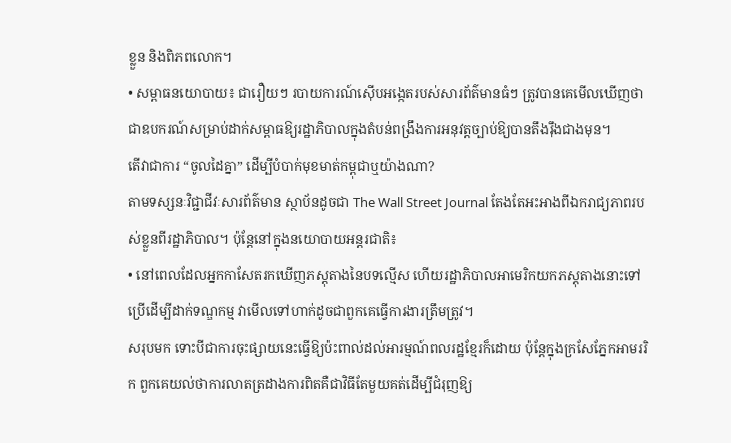ខ្លួន និងពិភពលោក។
• សម្ពាធនយោបាយ៖ ជារឿយៗ របាយការណ៍ស៊ើបអង្កេតរបស់សារព័ត៌មានធំៗ ត្រូវបានគេមើលឃើញថាជាឧបករណ៍សម្រាប់ដាក់សម្ពាធឱ្យរដ្ឋាភិបាលក្នុងតំបន់ពង្រឹងការអនុវត្តច្បាប់ឱ្យបានតឹងរ៉ឹងជាងមុន។
តើវាជាការ “ចូលដៃគ្នា” ដើម្បីបំបាក់មុខមាត់កម្ពុជាឬយ៉ាងណា?
តាមទស្សនៈវិជ្ជាជីវៈសារព័ត៌មាន ស្ថាប័នដូចជា The Wall Street Journal តែងតែអះអាងពីឯករាជ្យភាពរបស់ខ្លួនពីរដ្ឋាភិបាល។ ប៉ុន្តែនៅក្នុងនយោបាយអន្តរជាតិ៖
• នៅពេលដែលអ្នកកាសែតរកឃើញភស្តុតាងនៃបទល្មើស ហើយរដ្ឋាភិបាលអាមេរិកយកភស្តុតាងនោះទៅប្រើដើម្បីដាក់ទណ្ឌកម្ម វាមើលទៅហាក់ដូចជាពួកគេធ្វើការងារត្រឹមត្រូវ។
សរុបមក ទោះបីជាការចុះផ្សាយនេះធ្វើឱ្យប៉ះពាល់ដល់អារម្មណ៍ពលរដ្ឋខ្មែរក៏ដោយ ប៉ុន្តែក្នុងក្រសែភ្នែកអាមររិក ពួកគេយល់ថាការលាតត្រដាងការពិតគឺជាវិធីតែមួយគត់ដើម្បីជំរុញឱ្យ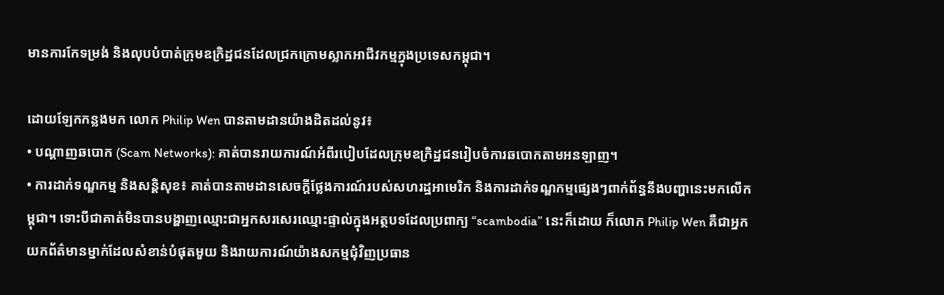មានការកែទម្រង់ និងលុបបំបាត់ក្រុមឧក្រិដ្ឋជនដែលជ្រកក្រោមស្លាកអាជីវកម្មក្នុងប្រទេសកម្ពុជា។

ដោយឡែកកន្លងមក លោក Philip Wen បានតាមដានយ៉ាងដិតដល់នូវ៖
• បណ្ដាញឆបោក (Scam Networks): គាត់បានរាយការណ៍អំពីរបៀបដែលក្រុមឧក្រិដ្ឋជនរៀបចំការឆបោកតាមអនឡាញ។
• ការដាក់ទណ្ឌកម្ម និងសន្តិសុខ៖ គាត់បានតាមដានសេចក្ដីថ្លែងការណ៍របស់សហរដ្ឋអាមេរិក និងការដាក់ទណ្ឌកម្មផ្សេងៗពាក់ព័ន្ធនឹងបញ្ហានេះមកលើកម្ពុជា។ ទោះបីជាគាត់មិនបានបង្ហាញឈ្មោះជាអ្នកសរសេរឈ្មោះផ្ទាល់ក្នុងអត្ថបទដែលប្រពាក្យ “scambodia” នេះក៏ដោយ ក៏លោក Philip Wen គឺជាអ្នកយកព័ត៌មានម្នាក់ដែលសំខាន់បំផុតមួយ និងរាយការណ៍យ៉ាងសកម្មជុំវិញប្រធាន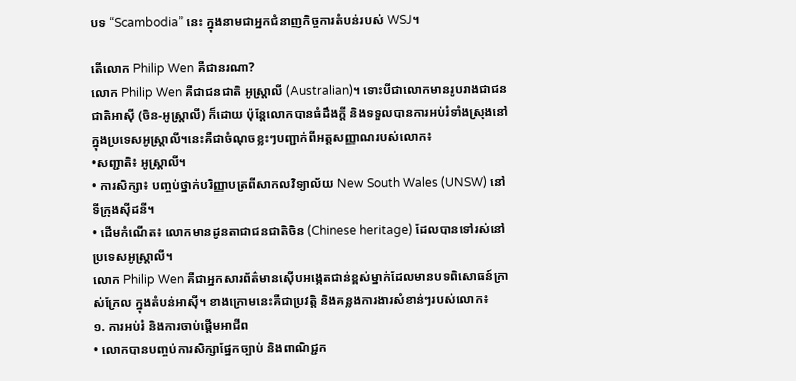បទ “Scambodia” នេះ ក្នុងនាមជាអ្នកជំនាញកិច្ចការតំបន់របស់ WSJ។

តើលោក Philip Wen គឺជានរណា?
លោក Philip Wen គឺជាជនជាតិ អូស្ត្រាលី (Australian)។ ទោះបីជាលោកមានរូបរាងជាជនជាតិអាស៊ី (ចិន-អូស្ត្រាលី) ក៏ដោយ ប៉ុន្តែលោកបានធំដឹងក្តី និងទទួលបានការអប់រំទាំងស្រុងនៅក្នុងប្រទេសអូស្ត្រាលី។នេះគឺជាចំណុចខ្លះៗបញ្ជាក់ពីអត្តសញ្ញាណរបស់លោក៖
•សញ្ជាតិ៖ អូស្ត្រាលី។
• ការសិក្សា៖ បញ្ចប់ថ្នាក់បរិញ្ញាបត្រពីសាកលវិទ្យាល័យ New South Wales (UNSW) នៅទីក្រុងស៊ីដនី។
• ដើមកំណើត៖ លោកមានដូនតាជាជនជាតិចិន (Chinese heritage) ដែលបានទៅរស់នៅប្រទេសអូស្ត្រាលី។
លោក Philip Wen គឺជាអ្នកសារព័ត៌មានស៊ើបអង្កេតជាន់ខ្ពស់ម្នាក់ដែលមានបទពិសោធន៍ក្រាស់ក្រែល ក្នុងតំបន់អាស៊ី។ ខាងក្រោមនេះគឺជាប្រវត្តិ និងគន្លងការងារសំខាន់ៗរបស់លោក៖
១. ការអប់រំ និងការចាប់ផ្តើមអាជីព
• លោកបានបញ្ចប់ការសិក្សាផ្នែកច្បាប់ និងពាណិជ្ជក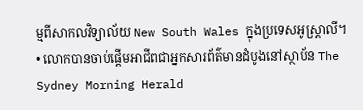ម្មពីសាកលវិទ្យាល័យ New South Wales ក្នុងប្រទេសអូស្ត្រាលី។
• លោកបានចាប់ផ្តើមអាជីពជាអ្នកសារព័ត៌មានដំបូងនៅស្ថាប័ន The Sydney Morning Herald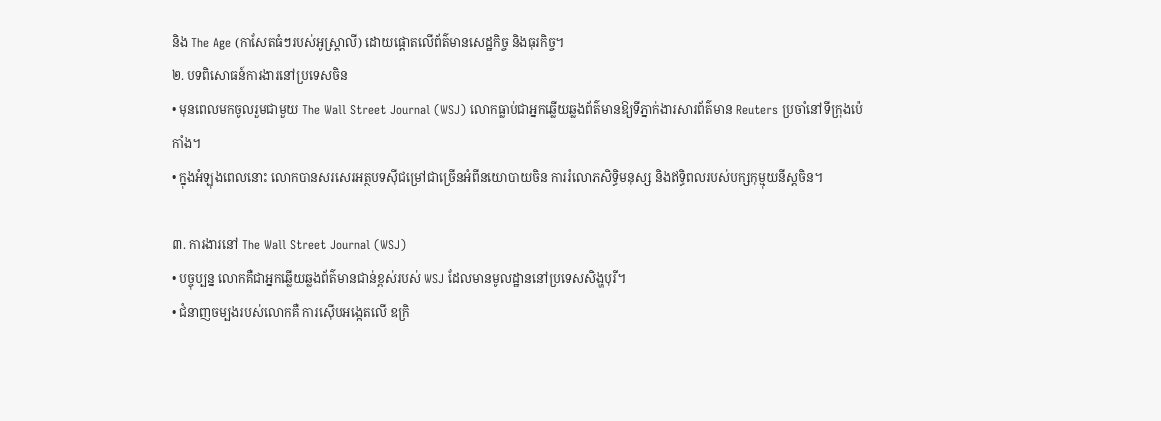និង The Age (កាសែតធំៗរបស់អូស្ត្រាលី) ដោយផ្តោតលើព័ត៌មានសេដ្ឋកិច្ច និងធុរកិច្ច។
២. បទពិសោធន៍ការងារនៅប្រទេសចិន
• មុនពេលមកចូលរួមជាមួយ The Wall Street Journal (WSJ) លោកធ្លាប់ជាអ្នកឆ្លើយឆ្លងព័ត៌មានឱ្យទីភ្នាក់ងារសារព័ត៌មាន Reuters ប្រចាំនៅទីក្រុងប៉េកាំង។
• ក្នុងអំឡុងពេលនោះ លោកបានសរសេរអត្ថបទស៊ីជម្រៅជាច្រើនអំពីនយោបាយចិន ការរំលោភសិទ្ធិមនុស្ស និងឥទ្ធិពលរបស់បក្សកុម្មុយនីស្តចិន។

៣. ការងារនៅ The Wall Street Journal (WSJ)
• បច្ចុប្បន្ន លោកគឺជាអ្នកឆ្លើយឆ្លងព័ត៌មានជាន់ខ្ពស់របស់ WSJ ដែលមានមូលដ្ឋាននៅប្រទេសសិង្ហបុរី។
• ជំនាញចម្បងរបស់លោកគឺ ការស៊ើបអង្កេតលើ ឧក្រិ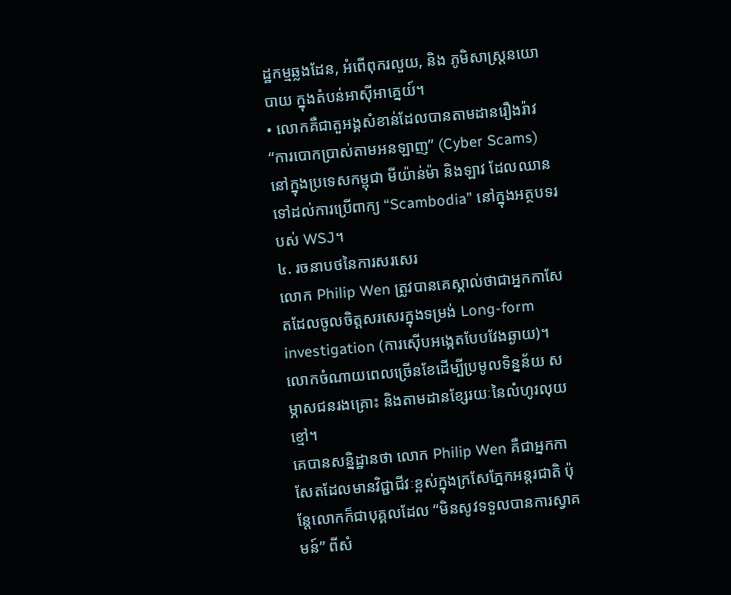ដ្ឋកម្មឆ្លងដែន, អំពើពុករលួយ, និង ភូមិសាស្ត្រនយោបាយ ក្នុងតំបន់អាស៊ីអាគ្នេយ៍។
• លោកគឺជាតួអង្គសំខាន់ដែលបានតាមដានរឿងរ៉ាវ “ការបោកប្រាស់តាមអនឡាញ” (Cyber Scams) នៅក្នុងប្រទេសកម្ពុជា មីយ៉ាន់ម៉ា និងឡាវ ដែលឈានទៅដល់ការប្រើពាក្យ “Scambodia” នៅក្នុងអត្ថបទរបស់ WSJ។
៤. រចនាបថនៃការសរសេរ
លោក Philip Wen ត្រូវបានគេស្គាល់ថាជាអ្នកកាសែតដែលចូលចិត្តសរសេរក្នុងទម្រង់ Long-form investigation (ការស៊ើបអង្កេតបែបវែងឆ្ងាយ)។ លោកចំណាយពេលច្រើនខែដើម្បីប្រមូលទិន្នន័យ សម្ភាសជនរងគ្រោះ និងតាមដានខ្សែរយៈនៃលំហូរលុយខ្មៅ។
គេបានសន្និដ្ឋានថា លោក Philip Wen គឺជាអ្នកកាសែតដែលមានវិជ្ជាជីវៈខ្ពស់ក្នុងក្រសែភ្នែកអន្តរជាតិ ប៉ុន្តែលោកក៏ជាបុគ្គលដែល “មិនសូវទទួលបានការស្វាគមន៍” ពីសំ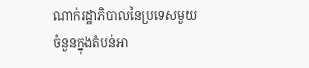ណាក់រដ្ឋាភិបាលនៃប្រទេសមួយចំនួនក្នុងតំបន់អា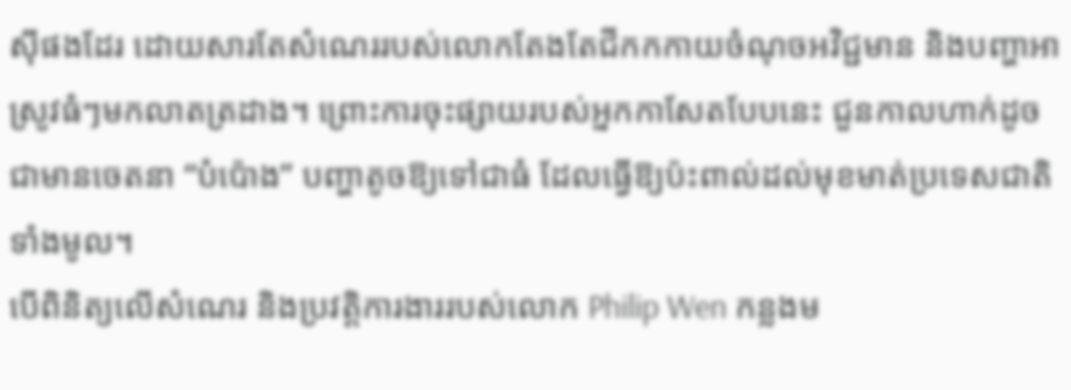ស៊ីផងដែរ ដោយសារតែសំណេររបស់លោកតែងតែជីកកកាយចំណុចអវិជ្ជមាន និងបញ្ហាអាស្រូវធំៗមកលាតត្រដាង។ ព្រោះការចុះផ្សាយរបស់អ្នកកាសែតបែបនេះ ជួនកាលហាក់ដូចជាមានចេតនា “បំប៉ោង” បញ្ហាតូចឱ្យទៅជាធំ ដែលធ្វើឱ្យប៉ះពាល់ដល់មុខមាត់ប្រទេសជាតិទាំងមូល។
បើពិនិត្យលើសំណេរ និងប្រវត្តិការងាររបស់លោក Philip Wen កន្លងម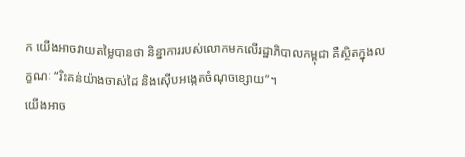ក យើងអាចវាយតម្លៃបានថា និន្នាការរបស់លោកមកលើរដ្ឋាភិបាលកម្ពុជា គឺស្ថិតក្នុងលក្ខណៈ “រិះគន់យ៉ាងចាស់ដៃ និងស៊ើបអង្កេតចំណុចខ្សោយ”។
យើងអាច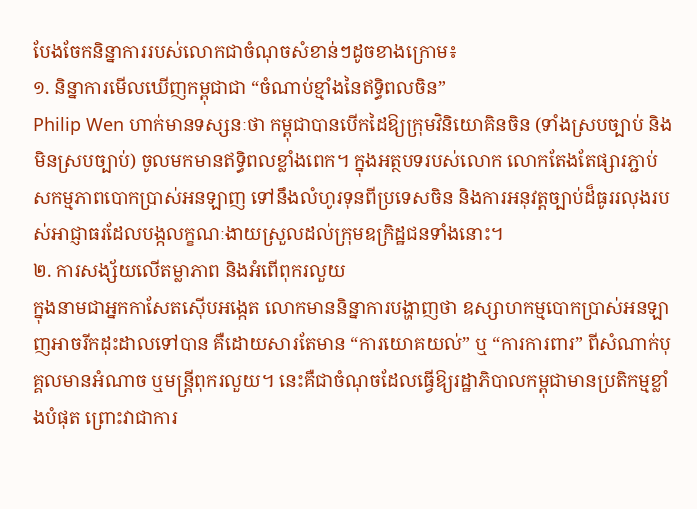បែងចែកនិន្នាការរបស់លោកជាចំណុចសំខាន់ៗដូចខាងក្រោម៖
១. និន្នាការមើលឃើញកម្ពុជាជា “ចំណាប់ខ្មាំងនៃឥទ្ធិពលចិន”
Philip Wen ហាក់មានទស្សនៈថា កម្ពុជាបានបើកដៃឱ្យក្រុមវិនិយោគិនចិន (ទាំងស្របច្បាប់ និងមិនស្របច្បាប់) ចូលមកមានឥទ្ធិពលខ្លាំងពេក។ ក្នុងអត្ថបទរបស់លោក លោកតែងតែផ្សារភ្ជាប់សកម្មភាពបោកប្រាស់អនឡាញ ទៅនឹងលំហូរទុនពីប្រទេសចិន និងការអនុវត្តច្បាប់ដ៏ធូររលុងរបស់អាជ្ញាធរដែលបង្កលក្ខណៈងាយស្រួលដល់ក្រុមឧក្រិដ្ឋជនទាំងនោះ។
២. ការសង្ស័យលើតម្លាភាព និងអំពើពុករលួយ
ក្នុងនាមជាអ្នកកាសែតស៊ើបអង្កេត លោកមាននិន្នាការបង្ហាញថា ឧស្សាហកម្មបោកប្រាស់អនឡាញអាចរីកដុះដាលទៅបាន គឺដោយសារតែមាន “ការយោគយល់” ឬ “ការការពារ” ពីសំណាក់បុគ្គលមានអំណាច ឬមន្ត្រីពុករលួយ។ នេះគឺជាចំណុចដែលធ្វើឱ្យរដ្ឋាភិបាលកម្ពុជាមានប្រតិកម្មខ្លាំងបំផុត ព្រោះវាជាការ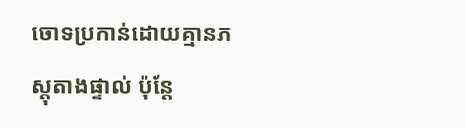ចោទប្រកាន់ដោយគ្មានភស្តុតាងផ្ទាល់ ប៉ុន្តែ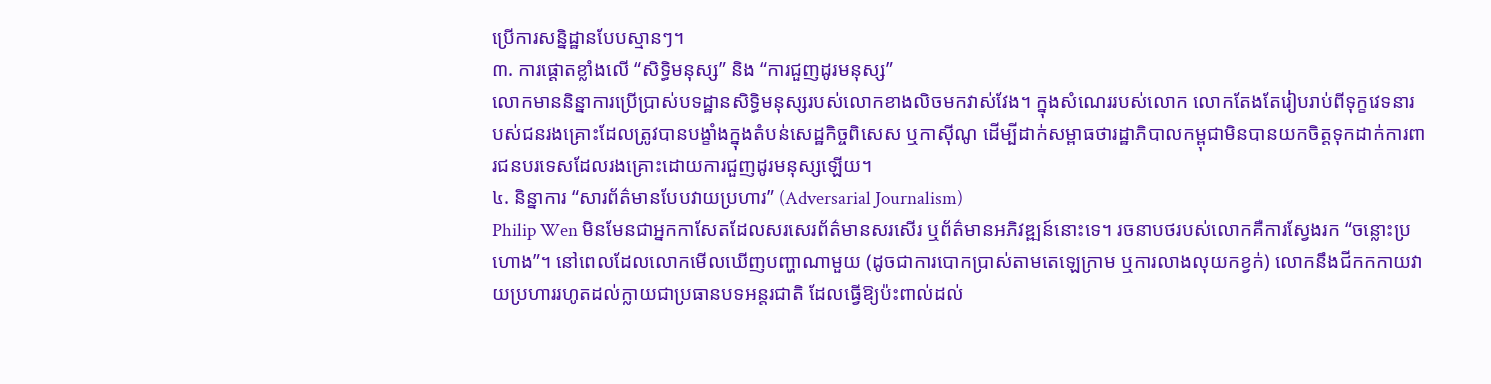ប្រើការសន្និដ្ឋានបែបស្មានៗ។
៣. ការផ្ដោតខ្លាំងលើ “សិទ្ធិមនុស្ស” និង “ការជួញដូរមនុស្ស”
លោកមាននិន្នាការប្រើប្រាស់បទដ្ឋានសិទ្ធិមនុស្សរបស់លោកខាងលិចមកវាស់វែង។ ក្នុងសំណេររបស់លោក លោកតែងតែរៀបរាប់ពីទុក្ខវេទនារបស់ជនរងគ្រោះដែលត្រូវបានបង្ខាំងក្នុងតំបន់សេដ្ឋកិច្ចពិសេស ឬកាស៊ីណូ ដើម្បីដាក់សម្ពាធថារដ្ឋាភិបាលកម្ពុជាមិនបានយកចិត្តទុកដាក់ការពារជនបរទេសដែលរងគ្រោះដោយការជួញដូរមនុស្សឡើយ។
៤. និន្នាការ “សារព័ត៌មានបែបវាយប្រហារ” (Adversarial Journalism)
Philip Wen មិនមែនជាអ្នកកាសែតដែលសរសេរព័ត៌មានសរសើរ ឬព័ត៌មានអភិវឌ្ឍន៍នោះទេ។ រចនាបថរបស់លោកគឺការស្វែងរក “ចន្លោះប្រហោង”។ នៅពេលដែលលោកមើលឃើញបញ្ហាណាមួយ (ដូចជាការបោកប្រាស់តាមតេឡេក្រាម ឬការលាងលុយកខ្វក់) លោកនឹងជីកកកាយវាយប្រហាររហូតដល់ក្លាយជាប្រធានបទអន្តរជាតិ ដែលធ្វើឱ្យប៉ះពាល់ដល់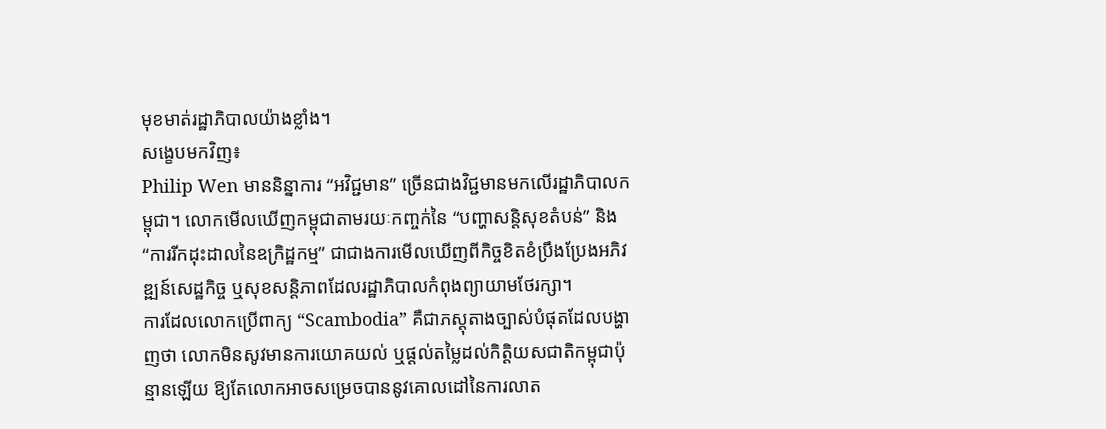មុខមាត់រដ្ឋាភិបាលយ៉ាងខ្លាំង។
សង្ខេបមកវិញ៖
Philip Wen មាននិន្នាការ “អវិជ្ជមាន” ច្រើនជាងវិជ្ជមានមកលើរដ្ឋាភិបាលកម្ពុជា។ លោកមើលឃើញកម្ពុជាតាមរយៈកញ្ចក់នៃ “បញ្ហាសន្តិសុខតំបន់” និង “ការរីកដុះដាលនៃឧក្រិដ្ឋកម្ម” ជាជាងការមើលឃើញពីកិច្ចខិតខំប្រឹងប្រែងអភិវឌ្ឍន៍សេដ្ឋកិច្ច ឬសុខសន្តិភាពដែលរដ្ឋាភិបាលកំពុងព្យាយាមថែរក្សា។
ការដែលលោកប្រើពាក្យ “Scambodia” គឺជាភស្តុតាងច្បាស់បំផុតដែលបង្ហាញថា លោកមិនសូវមានការយោគយល់ ឬផ្តល់តម្លៃដល់កិត្តិយសជាតិកម្ពុជាប៉ុន្មានឡើយ ឱ្យតែលោកអាចសម្រេចបាននូវគោលដៅនៃការលាត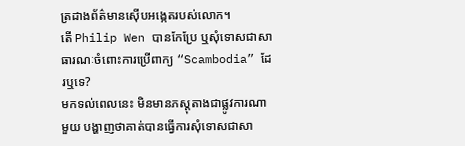ត្រដាងព័ត៌មានស៊ើបអង្កេតរបស់លោក។
តើ Philip Wen បានកែប្រែ ឬសុំទោសជាសាធារណៈចំពោះការប្រើពាក្យ “Scambodia” ដែរឬទេ?
មកទល់ពេលនេះ មិនមានភស្តុតាងជាផ្លូវការណាមួយ បង្ហាញថាគាត់បានធ្វើការសុំទោសជាសា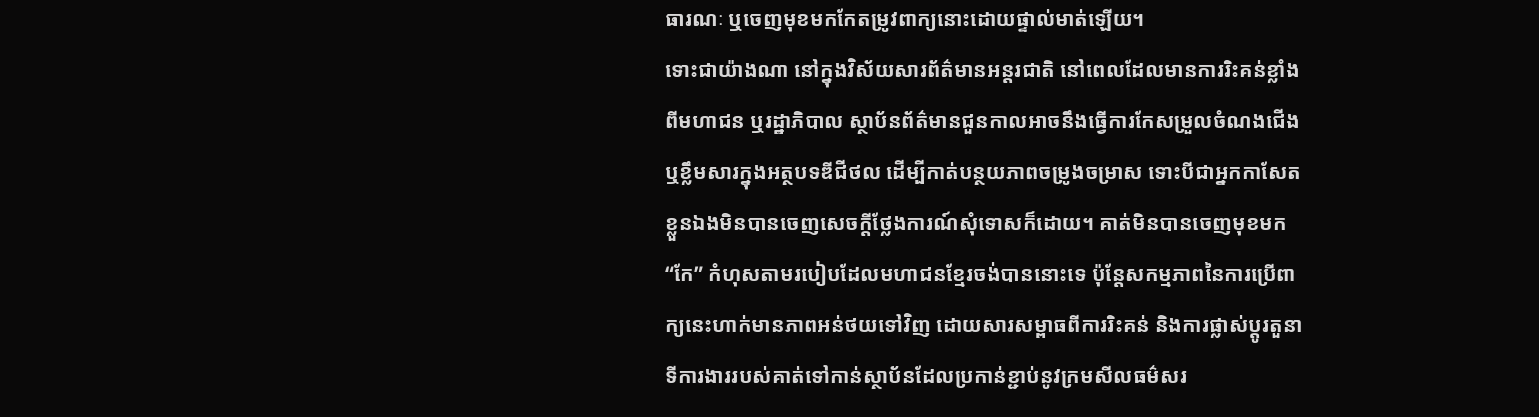ធារណៈ ឬចេញមុខមកកែតម្រូវពាក្យនោះដោយផ្ទាល់មាត់ឡើយ។
ទោះជាយ៉ាងណា នៅក្នុងវិស័យសារព័ត៌មានអន្តរជាតិ នៅពេលដែលមានការរិះគន់ខ្លាំងពីមហាជន ឬរដ្ឋាភិបាល ស្ថាប័នព័ត៌មានជួនកាលអាចនឹងធ្វើការកែសម្រួលចំណងជើង ឬខ្លឹមសារក្នុងអត្ថបទឌីជីថល ដើម្បីកាត់បន្ថយភាពចម្រូងចម្រាស ទោះបីជាអ្នកកាសែតខ្លួនឯងមិនបានចេញសេចក្តីថ្លែងការណ៍សុំទោសក៏ដោយ។ គាត់មិនបានចេញមុខមក “កែ” កំហុសតាមរបៀបដែលមហាជនខ្មែរចង់បាននោះទេ ប៉ុន្តែសកម្មភាពនៃការប្រើពាក្យនេះហាក់មានភាពអន់ថយទៅវិញ ដោយសារសម្ពាធពីការរិះគន់ និងការផ្លាស់ប្តូរតួនាទីការងាររបស់គាត់ទៅកាន់ស្ថាប័នដែលប្រកាន់ខ្ជាប់នូវក្រមសីលធម៌សរ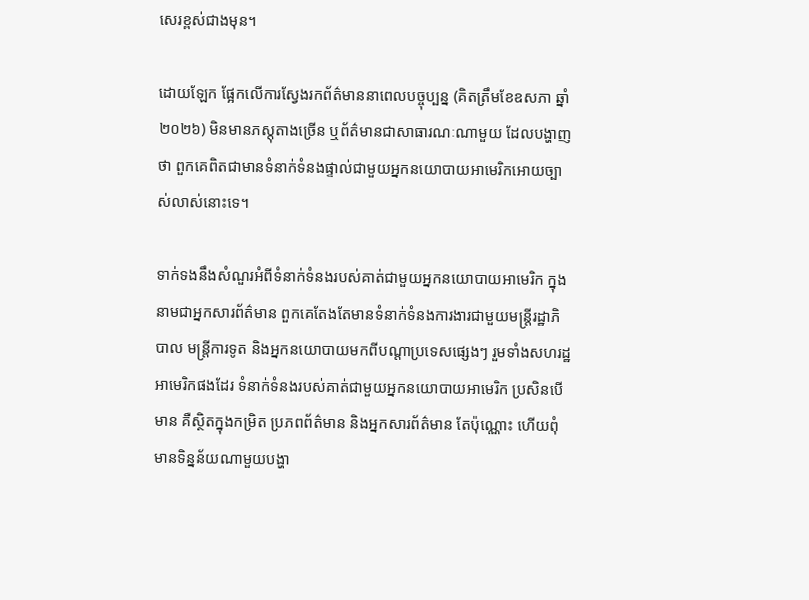សេរខ្ពស់ជាងមុន។

ដោយឡែក ផ្អែកលើការស្វែងរកព័ត៌មាននាពេលបច្ចុប្បន្ន (គិតត្រឹមខែឧសភា ឆ្នាំ២០២៦) មិនមានភស្តុតាងច្រើន ឬព័ត៌មានជាសាធារណៈណាមួយ ដែលបង្ហាញថា ពួកគេពិតជាមានទំនាក់ទំនងផ្ទាល់ជាមួយអ្នកនយោបាយអាមេរិកអោយច្បាស់លាស់នោះទេ។

ទាក់ទងនឹងសំណួរអំពីទំនាក់ទំនងរបស់គាត់ជាមួយអ្នកនយោបាយអាមេរិក ក្នុងនាមជាអ្នកសារព័ត៌មាន ពួកគេតែងតែមានទំនាក់ទំនងការងារជាមួយមន្ត្រីរដ្ឋាភិបាល មន្ត្រីការទូត និងអ្នកនយោបាយមកពីបណ្តាប្រទេសផ្សេងៗ រួមទាំងសហរដ្ឋអាមេរិកផងដែរ ទំនាក់ទំនងរបស់គាត់ជាមួយអ្នកនយោបាយអាមេរិក ប្រសិនបើមាន គឺស្ថិតក្នុងកម្រិត ប្រភពព័ត៌មាន និងអ្នកសារព័ត៌មាន តែប៉ុណ្ណោះ ហើយពុំមានទិន្នន័យណាមួយបង្ហា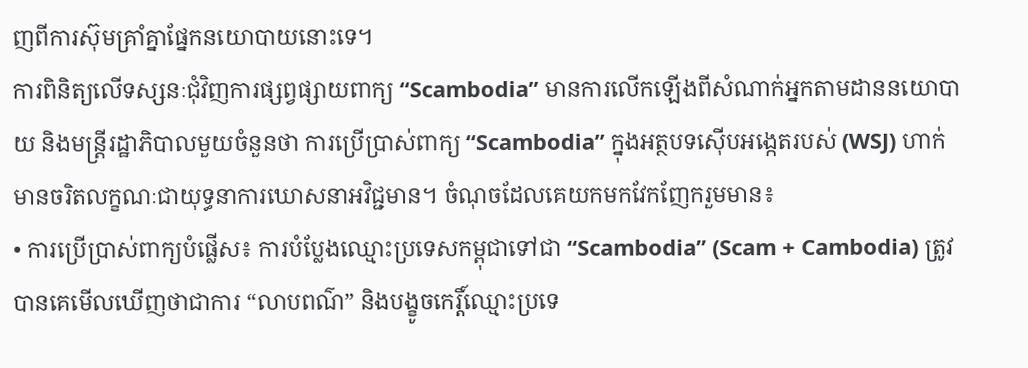ញពីការស៊ុមគ្រាំគ្នាផ្នែកនយោបាយនោះទេ។
ការពិនិត្យលើទស្សនៈជុំវិញការផ្សព្វផ្សាយពាក្យ “Scambodia” មានការលើកឡើងពីសំណាក់អ្នកតាមដាននយោបាយ និងមន្ត្រីរដ្ឋាភិបាលមួយចំនួនថា ការប្រើប្រាស់ពាក្យ “Scambodia” ក្នុងអត្ថបទស៊ើបអង្កេតរបស់ (WSJ) ហាក់មានចរិតលក្ខណៈជាយុទ្ធនាការឃោសនាអវិជ្ជមាន។ ចំណុចដែលគេយកមកវែកញែករួមមាន៖
• ការប្រើប្រាស់ពាក្យបំផ្លើស៖ ការបំប្លែងឈ្មោះប្រទេសកម្ពុជាទៅជា “Scambodia” (Scam + Cambodia) ត្រូវបានគេមើលឃើញថាជាការ “លាបពណ៌” និងបង្ខូចកេរ្តិ៍ឈ្មោះប្រទេ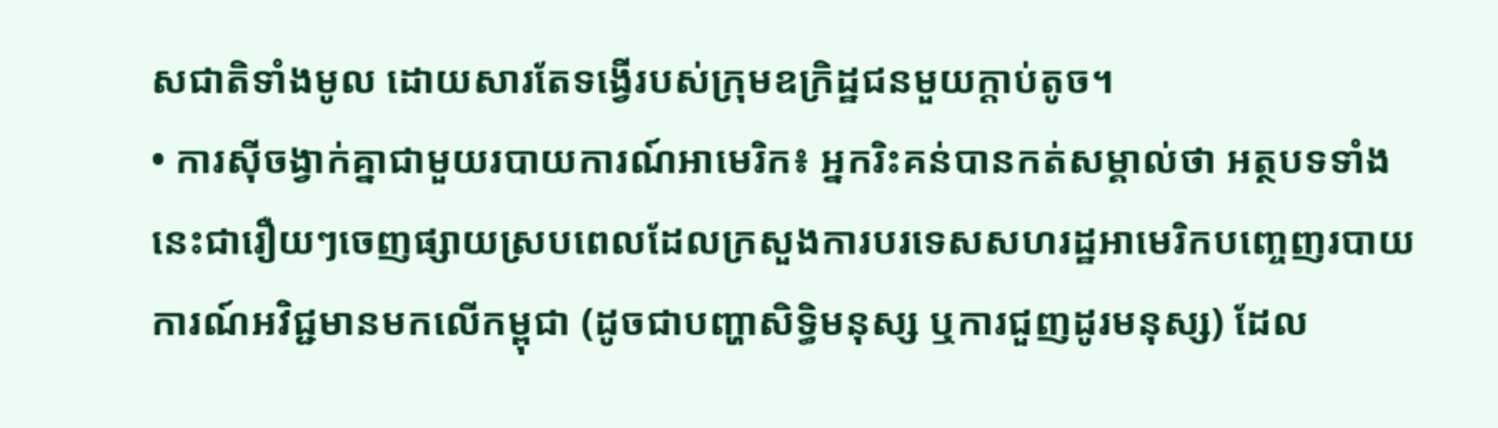សជាតិទាំងមូល ដោយសារតែទង្វើរបស់ក្រុមឧក្រិដ្ឋជនមួយក្តាប់តូច។
• ការស៊ីចង្វាក់គ្នាជាមួយរបាយការណ៍អាមេរិក៖ អ្នករិះគន់បានកត់សម្គាល់ថា អត្ថបទទាំងនេះជារឿយៗចេញផ្សាយស្របពេលដែលក្រសួងការបរទេសសហរដ្ឋអាមេរិកបញ្ចេញរបាយការណ៍អវិជ្ជមានមកលើកម្ពុជា (ដូចជាបញ្ហាសិទ្ធិមនុស្ស ឬការជួញដូរមនុស្ស) ដែល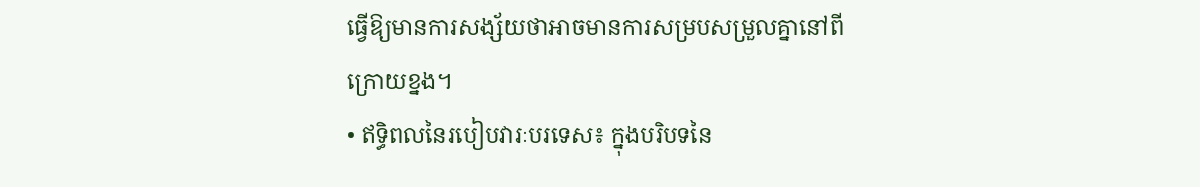ធ្វើឱ្យមានការសង្ស័យថាអាចមានការសម្របសម្រួលគ្នានៅពីក្រោយខ្នង។
• ឥទ្ធិពលនៃរបៀបវារៈបរទេស៖ ក្នុងបរិបទនៃ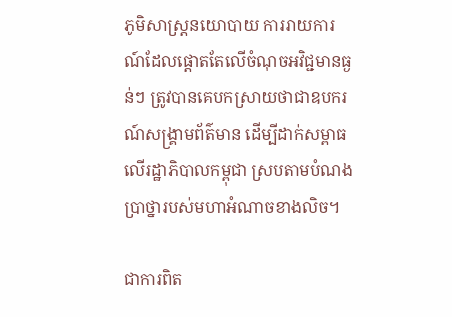ភូមិសាស្ត្រនយោបាយ ការរាយការណ៍ដែលផ្តោតតែលើចំណុចអវិជ្ជមានធ្ងន់ៗ ត្រូវបានគេបកស្រាយថាជាឧបករណ៍សង្គ្រាមព័ត៌មាន ដើម្បីដាក់សម្ពាធលើរដ្ឋាភិបាលកម្ពុជា ស្របតាមបំណងប្រាថ្នារបស់មហាអំណាចខាងលិច។

ជាការពិត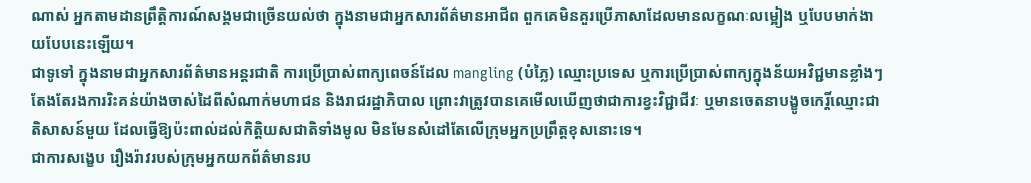ណាស់ អ្នកតាមដានព្រឹត្តិការណ៍សង្គមជាច្រើនយល់ថា ក្នុងនាមជាអ្នកសារព័ត៌មានអាជីព ពួកគេមិនគួរប្រើភាសាដែលមានលក្ខណៈលម្អៀង ឬបែបមាក់ងាយបែបនេះឡើយ។
ជាទូទៅ ក្នុងនាមជាអ្នកសារព័ត៌មានអន្តរជាតិ ការប្រើប្រាស់ពាក្យពេចន៍ដែល mangling (បំភ្លៃ) ឈ្មោះប្រទេស ឬការប្រើប្រាស់ពាក្យក្នុងន័យអវិជ្ជមានខ្លាំងៗ តែងតែរងការរិះគន់យ៉ាងចាស់ដៃពីសំណាក់មហាជន និងរាជរដ្ឋាភិបាល ព្រោះវាត្រូវបានគេមើលឃើញថាជាការខ្វះវិជ្ជាជីវៈ ឬមានចេតនាបង្ខូចកេរ្តិ៍ឈ្មោះជាតិសាសន៍មួយ ដែលធ្វើឱ្យប៉ះពាល់ដល់កិត្តិយសជាតិទាំងមូល មិនមែនសំដៅតែលើក្រុមអ្នកប្រព្រឹត្តខុសនោះទេ។
ជាការសង្ខេប រឿងរ៉ាវរបស់ក្រុមអ្នកយកព័ត៌មានរប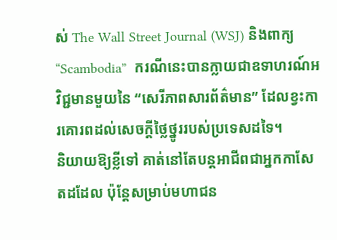ស់ The Wall Street Journal (WSJ) និងពាក្យ “Scambodia”  ករណីនេះបានក្លាយជាឧទាហរណ៍អវិជ្ជមានមួយនៃ “សេរីភាពសារព័ត៌មាន” ដែលខ្វះការគោរពដល់សេចក្តីថ្លៃថ្នូររបស់ប្រទេសដទៃ។
និយាយឱ្យខ្លីទៅ គាត់នៅតែបន្តអាជីពជាអ្នកកាសែតដដែល ប៉ុន្តែសម្រាប់មហាជន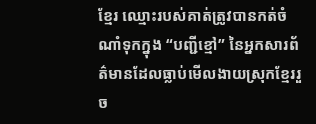ខ្មែរ ឈ្មោះរបស់គាត់ត្រូវបានកត់ចំណាំទុកក្នុង “បញ្ជីខ្មៅ” នៃអ្នកសារព័ត៌មានដែលធ្លាប់មើលងាយស្រុកខ្មែររួច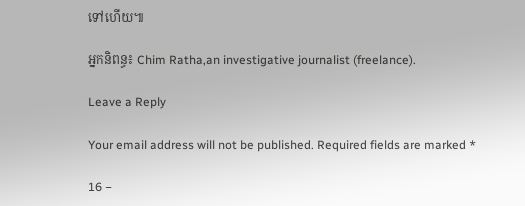ទៅហើយ៕

អ្នកនិពន្ធ៖ Chim Ratha,an investigative journalist (freelance).

Leave a Reply

Your email address will not be published. Required fields are marked *

16 −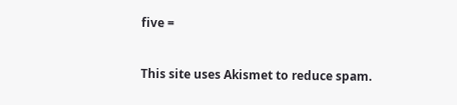five =

This site uses Akismet to reduce spam.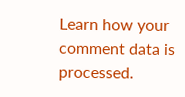Learn how your comment data is processed.